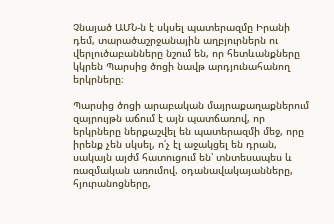Չնայած ԱՄՆ-ն է սկսել պատերազմը Իրանի դեմ, տարածաշրջանային աղբյուրներն ու վերլուծաբանները նշում են, որ հետևանքները կկրեն Պարսից ծոցի նավթ արդյունահանող երկրները։

Պարսից ծոցի արաբական մայրաքաղաքներում զայրույթն աճում է այն պատճառով, որ երկրները ներքաշվել են պատերազմի մեջ, որը իրենք չեն սկսել, ո՛չ էլ աջակցել են դրան, սակայն այժմ հատուցում են՝ տնտեսապես և ռազմական առումով. օդանավակայանները, հյուրանոցները,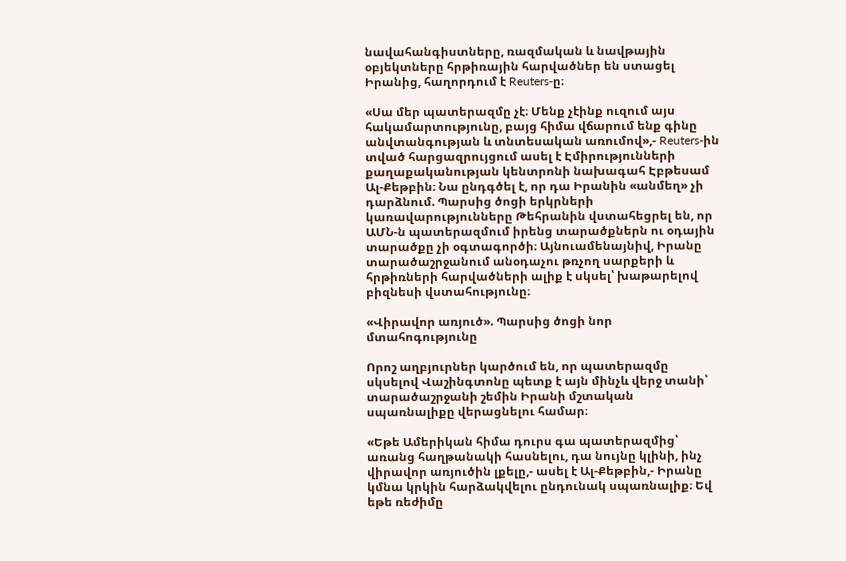նավահանգիստները, ռազմական և նավթային օբյեկտները հրթիռային հարվածներ են ստացել Իրանից, հաղորդում է Reuters-ը։

«Սա մեր պատերազմը չէ։ Մենք չէինք ուզում այս հակամարտությունը, բայց հիմա վճարում ենք գինը անվտանգության և տնտեսական առումով»,- Reuters-ին տված հարցազրույցում ասել է Էմիրությունների քաղաքականության կենտրոնի նախագահ Էբթեսամ Ալ-Քեթբին։ Նա ընդգծել է, որ դա Իրանին «անմեղ» չի դարձնում. Պարսից ծոցի երկրների կառավարությունները Թեհրանին վստահեցրել են, որ ԱՄՆ-ն պատերազմում իրենց տարածքներն ու օդային տարածքը չի օգտագործի։ Այնուամենայնիվ, Իրանը տարածաշրջանում անօդաչու թռչող սարքերի և հրթիռների հարվածների ալիք է սկսել՝ խաթարելով բիզնեսի վստահությունը։

«Վիրավոր առյուծ». Պարսից ծոցի նոր մտահոգությունը

Որոշ աղբյուրներ կարծում են, որ պատերազմը սկսելով Վաշինգտոնը պետք է այն մինչև վերջ տանի՝ տարածաշրջանի շեմին Իրանի մշտական սպառնալիքը վերացնելու համար։

«Եթե Ամերիկան հիմա դուրս գա պատերազմից՝ առանց հաղթանակի հասնելու, դա նույնը կլինի, ինչ վիրավոր առյուծին լքելը,- ասել է Ալ-Քեթբին,- Իրանը կմնա կրկին հարձակվելու ընդունակ սպառնալիք։ Եվ եթե ռեժիմը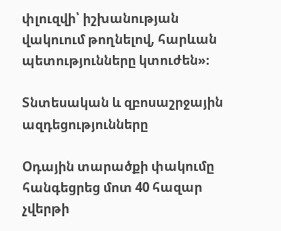փլուզվի՝ իշխանության վակուում թողնելով, հարևան պետությունները կտուժեն»։

Տնտեսական և զբոսաշրջային ազդեցությունները

Օդային տարածքի փակումը հանգեցրեց մոտ 40 հազար չվերթի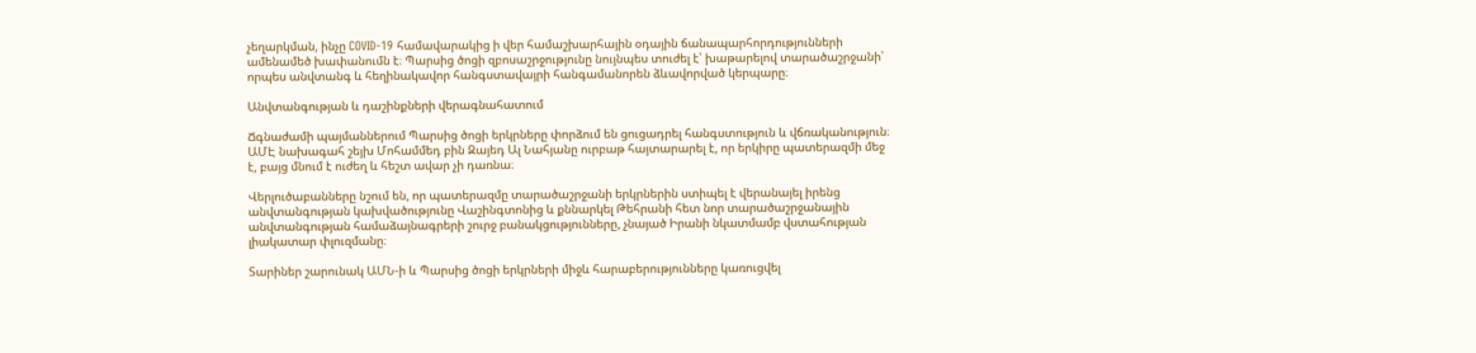չեղարկման, ինչը COVID-19 համավարակից ի վեր համաշխարհային օդային ճանապարհորդությունների ամենամեծ խափանումն է։ Պարսից ծոցի զբոսաշրջությունը նույնպես տուժել է՝ խաթարելով տարածաշրջանի՝ որպես անվտանգ և հեղինակավոր հանգստավայրի հանգամանորեն ձևավորված կերպարը։

Անվտանգության և դաշինքների վերագնահատում

Ճգնաժամի պայմաններում Պարսից ծոցի երկրները փորձում են ցուցադրել հանգստություն և վճռականություն։ ԱՄԷ նախագահ շեյխ Մոհամմեդ բին Զայեդ Ալ Նահյանը ուրբաթ հայտարարել է, որ երկիրը պատերազմի մեջ է, բայց մնում է ուժեղ և հեշտ ավար չի դառնա։

Վերլուծաբանները նշում են, որ պատերազմը տարածաշրջանի երկրներին ստիպել է վերանայել իրենց անվտանգության կախվածությունը Վաշինգտոնից և քննարկել Թեհրանի հետ նոր տարածաշրջանային անվտանգության համաձայնագրերի շուրջ բանակցությունները, չնայած Իրանի նկատմամբ վստահության լիակատար փլուզմանը։

Տարիներ շարունակ ԱՄՆ-ի և Պարսից ծոցի երկրների միջև հարաբերությունները կառուցվել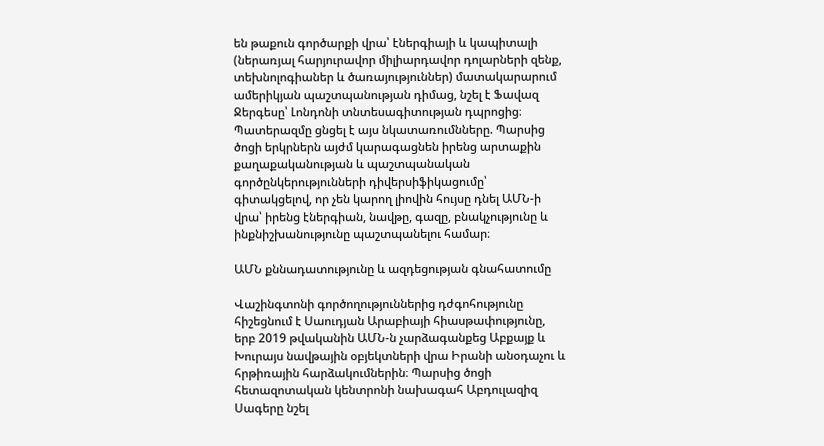են թաքուն գործարքի վրա՝ էներգիայի և կապիտալի (ներառյալ հարյուրավոր միլիարդավոր դոլարների զենք, տեխնոլոգիաներ և ծառայություններ) մատակարարում ամերիկյան պաշտպանության դիմաց, նշել է Ֆավազ Ջերգեսը՝ Լոնդոնի տնտեսագիտության դպրոցից։ Պատերազմը ցնցել է այս նկատառումնները. Պարսից ծոցի երկրներն այժմ կարագացնեն իրենց արտաքին քաղաքականության և պաշտպանական գործընկերությունների դիվերսիֆիկացումը՝ գիտակցելով, որ չեն կարող լիովին հույսը դնել ԱՄՆ-ի վրա՝ իրենց էներգիան, նավթը, գազը, բնակչությունը և ինքնիշխանությունը պաշտպանելու համար։

ԱՄՆ քննադատությունը և ազդեցության գնահատումը

Վաշինգտոնի գործողություններից դժգոհությունը հիշեցնում է Սաուդյան Արաբիայի հիասթափությունը, երբ 2019 թվականին ԱՄՆ-ն չարձագանքեց Աբքայք և Խուրայս նավթային օբյեկտների վրա Իրանի անօդաչու և հրթիռային հարձակումներին։ Պարսից ծոցի հետազոտական կենտրոնի նախագահ Աբդուլազիզ Սագերը նշել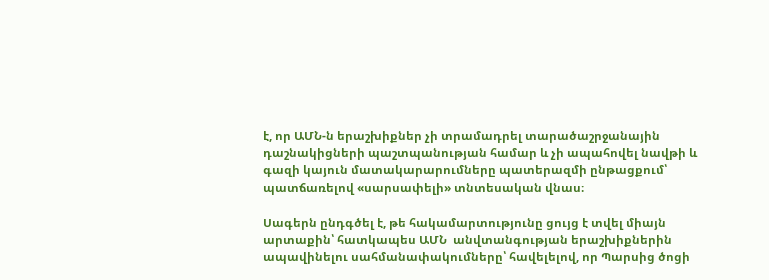է, որ ԱՄՆ-ն երաշխիքներ չի տրամադրել տարածաշրջանային դաշնակիցների պաշտպանության համար և չի ապահովել նավթի և գազի կայուն մատակարարումները պատերազմի ընթացքում՝ պատճառելով «սարսափելի» տնտեսական վնաս։

Սագերն ընդգծել է, թե հակամարտությունը ցույց է տվել միայն արտաքին՝ հատկապես ԱՄՆ  անվտանգության երաշխիքներին ապավինելու սահմանափակումները՝ հավելելով, որ Պարսից ծոցի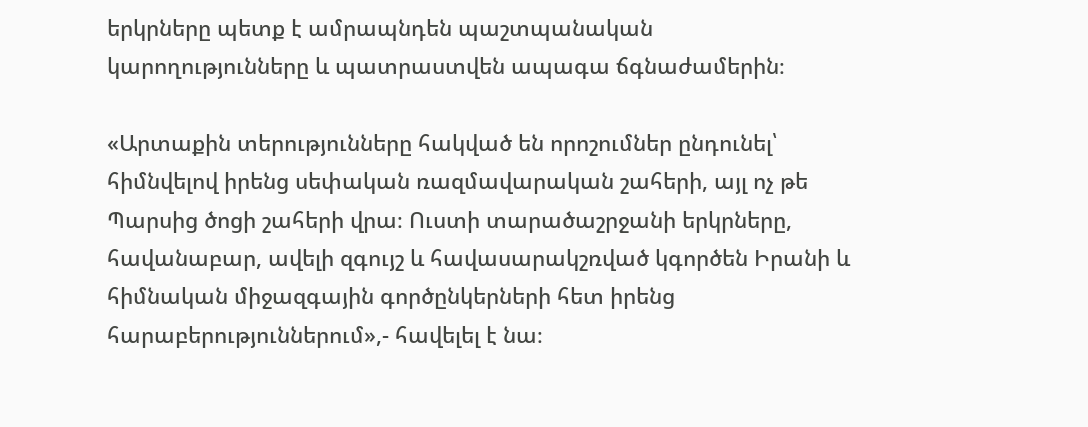երկրները պետք է ամրապնդեն պաշտպանական կարողությունները և պատրաստվեն ապագա ճգնաժամերին։

«Արտաքին տերությունները հակված են որոշումներ ընդունել՝ հիմնվելով իրենց սեփական ռազմավարական շահերի, այլ ոչ թե Պարսից ծոցի շահերի վրա։ Ուստի տարածաշրջանի երկրները, հավանաբար, ավելի զգույշ և հավասարակշռված կգործեն Իրանի և հիմնական միջազգային գործընկերների հետ իրենց հարաբերություններում»,- հավելել է նա։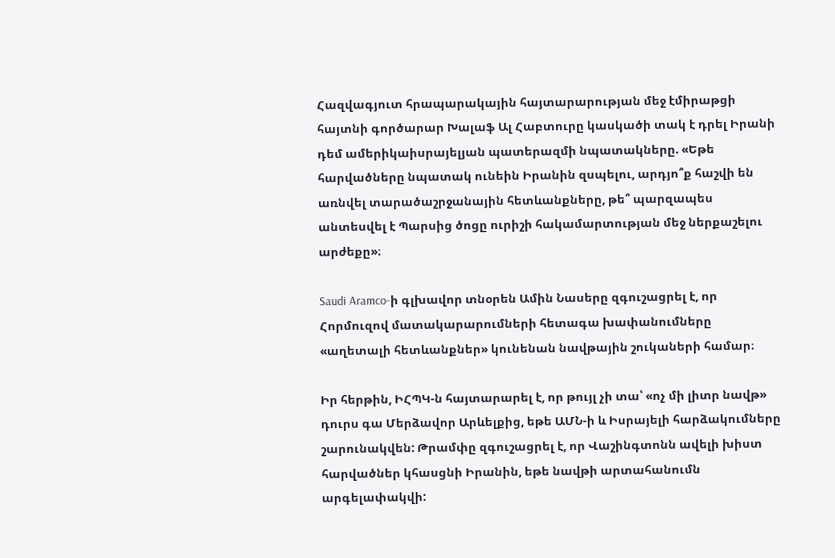Հազվագյուտ հրապարակային հայտարարության մեջ էմիրաթցի հայտնի գործարար Խալաֆ Ալ Հաբտուրը կասկածի տակ է դրել Իրանի դեմ ամերիկաիսրայելյան պատերազմի նպատակները. «Եթե հարվածները նպատակ ունեին Իրանին զսպելու, արդյո՞ք հաշվի են առնվել տարածաշրջանային հետևանքները, թե՞ պարզապես անտեսվել է Պարսից ծոցը ուրիշի հակամարտության մեջ ներքաշելու արժեքը»։

Saudi Aramco-ի գլխավոր տնօրեն Ամին Նասերը զգուշացրել է, որ Հորմուզով մատակարարումների հետագա խափանումները «աղետալի հետևանքներ» կունենան նավթային շուկաների համար։

Իր հերթին, ԻՀՊԿ-ն հայտարարել է, որ թույլ չի տա՝ «ոչ մի լիտր նավթ» դուրս գա Մերձավոր Արևելքից, եթե ԱՄՆ-ի և Իսրայելի հարձակումները շարունակվեն: Թրամփը զգուշացրել է, որ Վաշինգտոնն ավելի խիստ հարվածներ կհասցնի Իրանին, եթե նավթի արտահանումն արգելափակվի: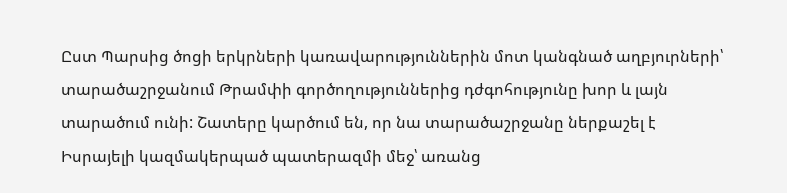Ըստ Պարսից ծոցի երկրների կառավարություններին մոտ կանգնած աղբյուրների՝ տարածաշրջանում Թրամփի գործողություններից դժգոհությունը խոր և լայն տարածում ունի: Շատերը կարծում են, որ նա տարածաշրջանը ներքաշել է Իսրայելի կազմակերպած պատերազմի մեջ՝ առանց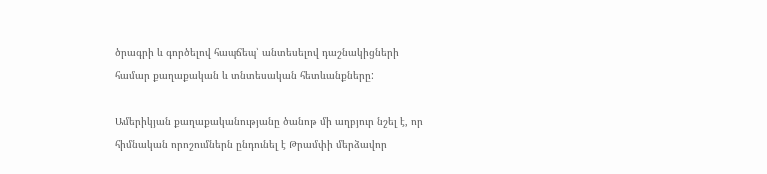ծրագրի և գործելով հապճեպ՝ անտեսելով դաշնակիցների համար քաղաքական և տնտեսական հետևանքները:

Ամերիկյան քաղաքականությանը ծանոթ մի աղբյուր նշել է, որ հիմնական որոշումներն ընդունել է Թրամփի մերձավոր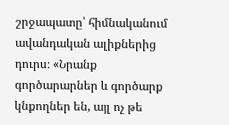շրջապատը՝ հիմնականում ավանդական ալիքներից դուրս։ «Նրանք գործարարներ և գործարք կնքողներ են, այլ ոչ թե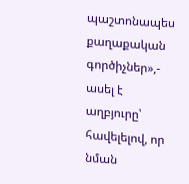պաշտոնապես քաղաքական գործիչներ»,- ասել է աղբյուրը՝ հավելելով, որ նման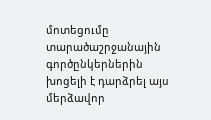մոտեցումը տարածաշրջանային գործընկերներին խոցելի է դարձրել այս մերձավոր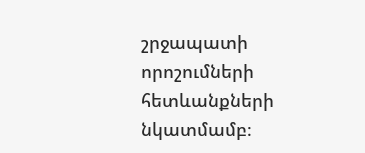շրջապատի որոշումների հետևանքների նկատմամբ։